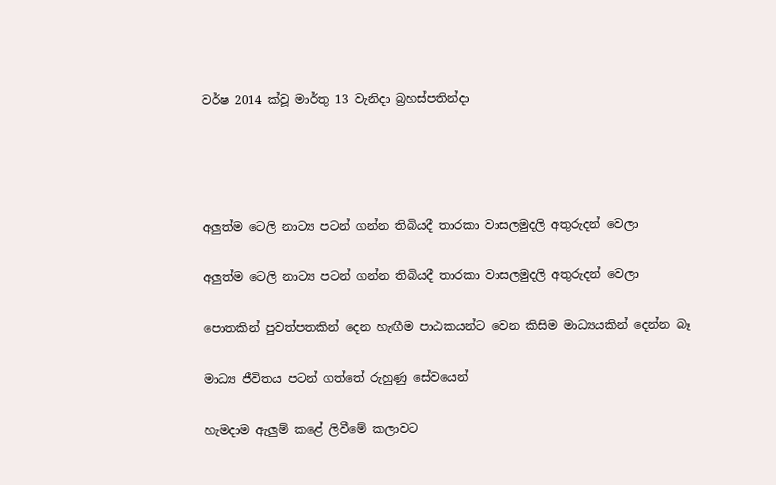වර්ෂ 2014 ක්වූ මාර්තු 13 වැනිදා බ්‍රහස්පතින්දා




අලුත්ම ටෙලි නාට්‍ය පටන් ගන්න තිබියදී තාරකා වාසලමුදලි අතුරුදන් වෙලා

අලුත්ම ටෙලි නාට්‍ය පටන් ගන්න තිබියදී තාරකා වාසලමුදලි අතුරුදන් වෙලා

පොතකින් පුවත්පතකින් දෙන හැඟීම පාඨකයන්ට වෙන කිසිම මාධ්‍යයකින් දෙන්න බෑ

මාධ්‍ය ජීවිතය පටන් ගත්තේ රුහුණු සේවයෙන්

හැමදාම ඇලුම් කළේ ලිවීමේ කලාවට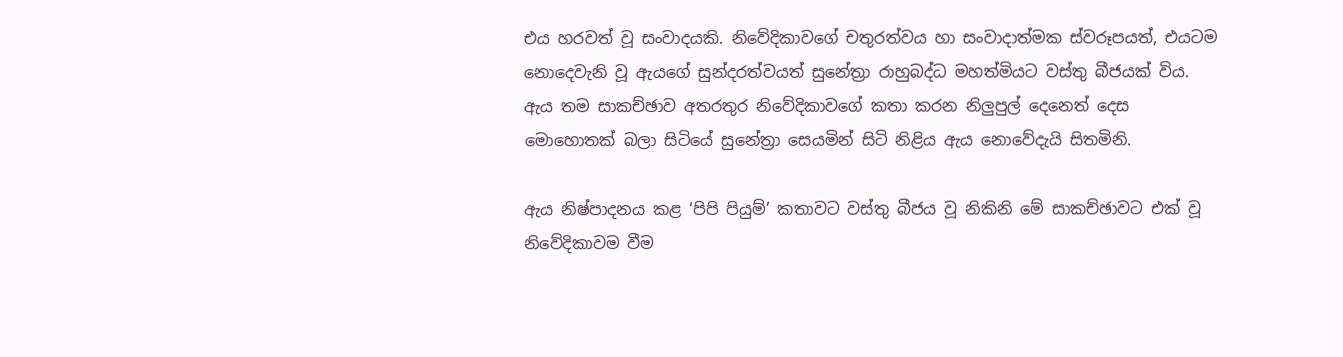එය හරවත් වූ සංවාදයකි. නිවේදිකාවගේ චතුරත්වය හා සංවාදාත්මක ස්වරූපයත්, එයටම නොදෙවැනි වූ ඇයගේ සුන්දරත්වයත් සුනේත්‍රා රාහුබද්ධ මහත්මියට වස්තු බීජයක් විය. ඇය තම සාකච්ඡාව අතරතුර නිවේදිකාවගේ කතා කරන නිලුපුල් දෙනෙත් දෙස මොහොතක් බලා සිටියේ සුනේත්‍රා සෙයමින් සිටි නිළිය ඇය නොවේදැයි සිතමිනි.

ඇය නිෂ්පාදනය කළ ‘පිපි පියුම්’ කතාවට වස්තු බීජය වූ නිකිනි මේ සාකච්ඡාවට එක් වූ නිවේදිකාවම වීම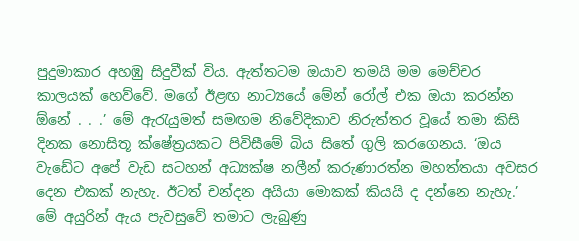පුදුමාකාර අහඹු සිදුවීක් විය. ඇත්තටම ඔයාව තමයි මම මෙච්චර කාලයක් හෙව්වේ. මගේ ඊළඟ නාට්‍යයේ මේන් රෝල් එක ඔයා කරන්න ඕනේ . . .’ මේ ඇරැයුමත් සමඟම නිවේදිකාව නිරුත්තර වූයේ තමා කිසි දිනක නොසිතූ ක්ෂේත්‍රයකට පිවිසීමේ බිය සිතේ ගුලි කරගෙනය. ‘ඔය වැඩේට අපේ වැඩ සටහන් අධ්‍යක්ෂ නලීන් කරුණාරත්න මහත්තයා අවසර දෙන එකක් නැහැ. ඊටත් චන්දන අයියා මොකක් කියයි ද දන්නෙ නැහැ.’ මේ අයුරින් ඇය පැවසුවේ තමාට ලැබුණු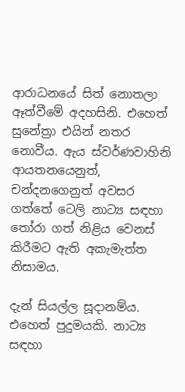ආරාධනයේ සිත් නොතලා ඈත්වීමේ අදහසිනි. එහෙත් සුනේත්‍රා එයින් නතර නොවීය. ඇය ස්වර්ණවාහිනි ආයතනයෙනුත්, චන්දනගෙනුත් අවසර ගත්තේ ටෙලි නාට්‍ය සඳහා තෝරා ගත් නිළිය වෙනස් කිරීමට ඇති අකැමැත්ත නිසාමය.

දැන් සියල්ල සූදානම්ය. එහෙත් පුදුමයකි. නාට්‍ය සඳහා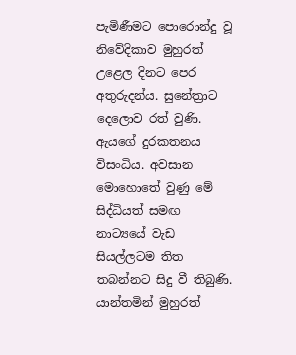පැමිණීමට පොරොන්දු වූ නිවේදිකාව මුහුරත් උළෙල දිනට පෙර අතුරුදන්ය. සුනේත්‍රාට දෙලොව රත් වුණි. ඇයගේ දුරකතනය විසංධිය. අවසාන මොහොතේ වුණු මේ සිද්ධියත් සමඟ නාට්‍යයේ වැඩ සියල්ලටම තිත තබන්නට සිදු වී තිබුණි. යාන්තමින් මුහුරත්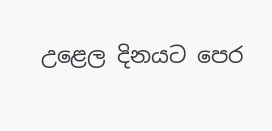උළෙල දිනයට පෙර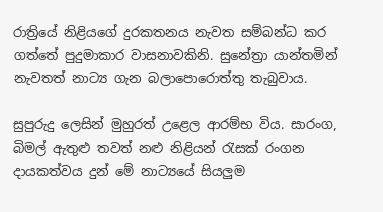රාත්‍රියේ නිළියගේ දුරකතනය නැවත සම්බන්ධ කර ගත්තේ පුදුමාකාර වාසනාවකිනි. සුනේත්‍රා යාන්තමින් නැවතත් නාට්‍ය ගැන බලාපොරොත්තු තැබුවාය.

සුපුරුදු ලෙසින් මුහුරත් උළෙල ආරම්භ විය. සාරංග, බිමල් ඇතුළු තවත් නළු නිළියන් රැසක් රංගන දායකත්වය දුන් මේ නාට්‍යයේ සියලුම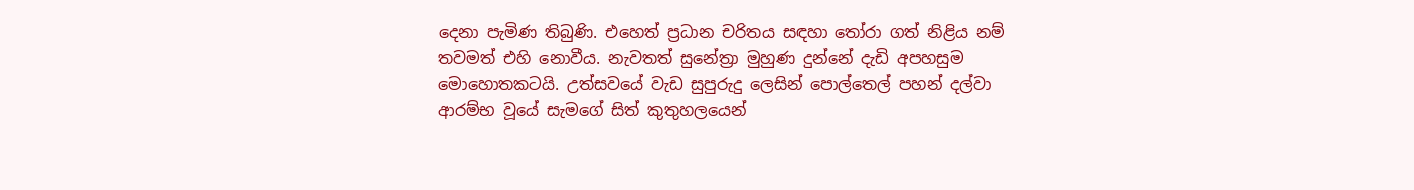දෙනා පැමිණ තිබුණි. එහෙත් ප්‍රධාන චරිතය සඳහා තෝරා ගත් නිළිය නම් තවමත් එහි නොවීය. නැවතත් සුනේත්‍රා මුහුණ දුන්නේ දැඩි අපහසුම මොහොතකටයි. උත්සවයේ වැඩ සුපුරුදු ලෙසින් පොල්තෙල් පහන් දල්වා ආරම්භ වූයේ සැමගේ සිත් කුතුහලයෙන්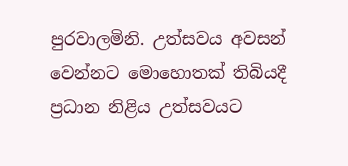පුරවාලමිනි. උත්සවය අවසන් වෙන්නට මොහොතක් තිබියදී ප්‍රධාන නිළිය උත්සවයට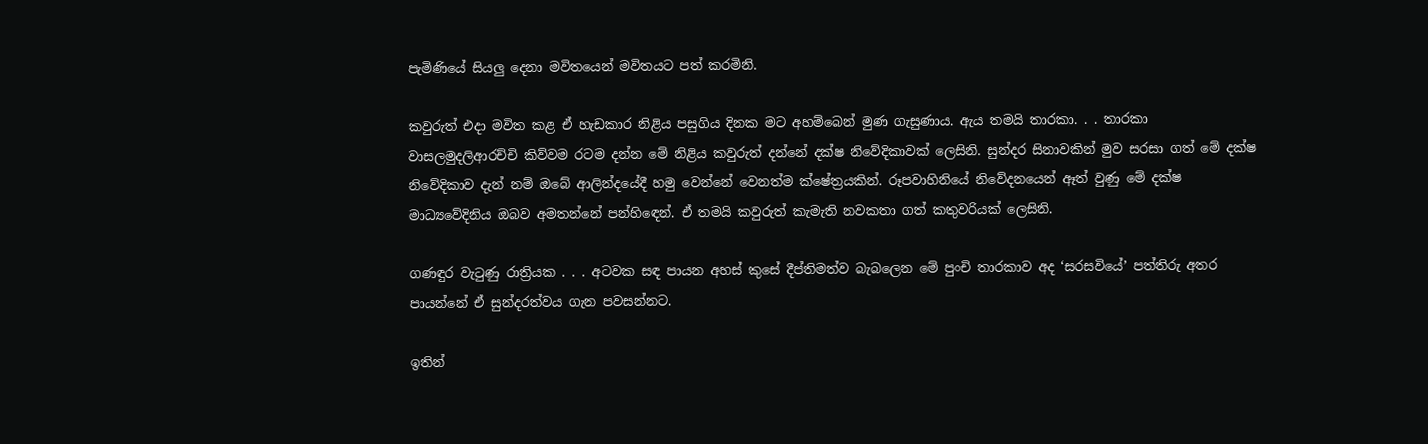පැමිණියේ සියලු දෙනා මවිතයෙන් මවිතයට පත් කරමිනි.

කවුරුත් එදා මවිත කළ ඒ හැඩකාර නිළිය පසුගිය දිනක මට අහම්බෙන් මුණ ගැසුණාය. ඇය තමයි තාරකා. . . තාරකා වාසලමුදලිආරච්චි කිව්වම රටම දන්න මේ නිළිය කවුරුත් දන්නේ දක්ෂ නිවේදිකාවක් ලෙසිනි. සුන්දර සිනාවකින් මුව සරසා ගත් මේ දක්ෂ නිවේදිකාව දැන් නම් ඔබේ ආලින්දයේදී හමු වෙන්නේ වෙනත්ම ක්ෂේත්‍රයකින්. රූපවාහිනියේ නිවේදනයෙන් ඈත් වුණු මේ දක්ෂ මාධ්‍යවේදිනිය ඔබව අමතන්නේ පන්හිඳෙන්. ඒ තමයි කවුරුත් කැමැති නවකතා ගත් කතුවරියක් ලෙසිනි.

ගණඳුර වැටුණු රාත්‍රියක . . . අටවක සඳ පායන අහස් කුසේ දීප්තිමත්ව බැබලෙන මේ පුංචි තාරකාව අද ‘සරසවියේ’ පත්තිරු අතර පායන්නේ ඒ සුන්දරත්වය ගැන පවසන්නට.

ඉතින්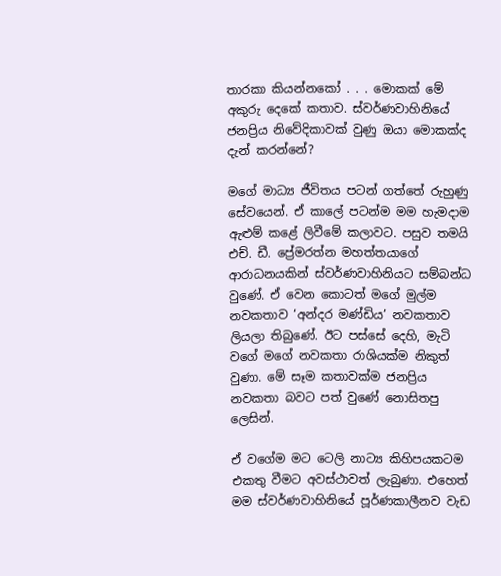තාරකා කියන්නකෝ . . . මොකක් මේ අකුරු දෙකේ කතාව. ස්වර්ණවාහිනියේ ජනප්‍රිය නිවේදිකාවක් වුණු ඔයා මොකක්ද දැන් කරන්නේ?

මගේ මාධ්‍ය ජීවිතය පටන් ගත්තේ රුහුණු සේවයෙන්. ඒ කාලේ පටන්ම මම හැමදාම ඇළුම් කළේ ලිවීමේ කලාවට. පසුව තමයි එච්. ඩී. ප්‍රේමරත්න මහත්තයාගේ ආරාධනයකින් ස්වර්ණවාහිනියට සම්බන්ධ වුණේ. ඒ වෙන කොටත් මගේ මුල්ම නවකතාව ‘අන්දර මණ්ඩිය’ නවකතාව ලියලා තිබුණේ. ඊට පස්සේ දෙහි, මැටි වගේ මගේ නවකතා රාශියක්ම නිකුත් වුණා. මේ සෑම කතාවක්ම ජනප්‍රිය නවකතා බවට පත් වුණේ නොසිතපු ලෙසින්.

ඒ වගේම මට ටෙලි නාට්‍ය කිහිපයකටම එකතු වීමට අවස්ථාවත් ලැබුණා. එහෙත් මම ස්වර්ණවාහිනියේ පූර්ණකාලීනව වැඩ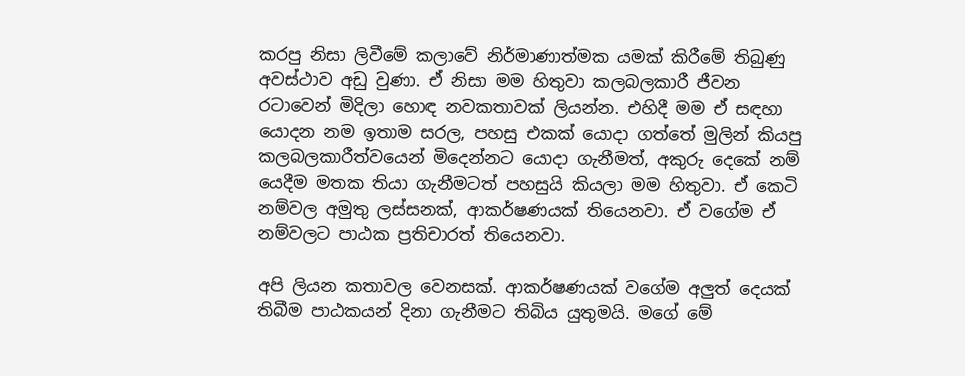කරපු නිසා ලිවීමේ කලාවේ නිර්මාණාත්මක යමක් කිරීමේ තිබුණු අවස්ථාව අඩු වුණා. ඒ නිසා මම හිතුවා කලබලකාරී ජීවන රටාවෙන් මිදිලා හොඳ නවකතාවක් ලියන්න. එහිදී මම ඒ සඳහා යොදන නම ඉතාම සරල, පහසු එකක් යොදා ගත්තේ මුලින් කියපු කලබලකාරීත්වයෙන් මිදෙන්නට යොදා ගැනීමත්, අකුරු දෙකේ නම් යෙදීම මතක තියා ගැනීමටත් පහසුයි කියලා මම හිතුවා. ඒ කෙටි නම්වල අමුතු ලස්සනක්, ආකර්ෂණයක් තියෙනවා. ඒ වගේම ඒ නම්වලට පාඨක ප්‍රතිචාරත් තියෙනවා.

අපි ලියන කතාවල වෙනසක්. ආකර්ෂණයක් වගේම අලුත් දෙයක් තිබීම පාඨකයන් දිනා ගැනීමට තිබිය යුතුමයි. මගේ මේ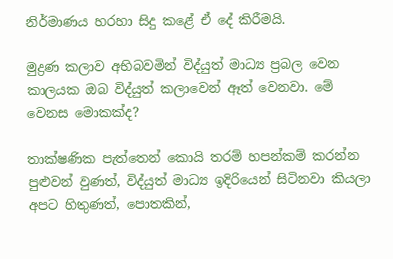නිර්මාණය හරහා සිදු කළේ ඒ දේ කිරීමයි.

මුද්‍රණ කලාව අභිබවමින් විද්යුත් මාධ්‍ය ප්‍රබල වෙන කාලයක ඔබ විද්යුත් කලාවෙන් ඈත් වෙනවා. මේ වෙනස මොකක්ද?

තාක්ෂණික පැත්තෙන් කොයි තරම් හපන්කම් කරන්න පුළුවන් වුණත්, විද්යුත් මාධ්‍ය ඉදිරියෙන් සිටිනවා කියලා අපට හිතුණත්, පොතකින්,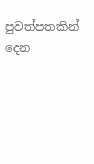පුවත්පතකින් දෙන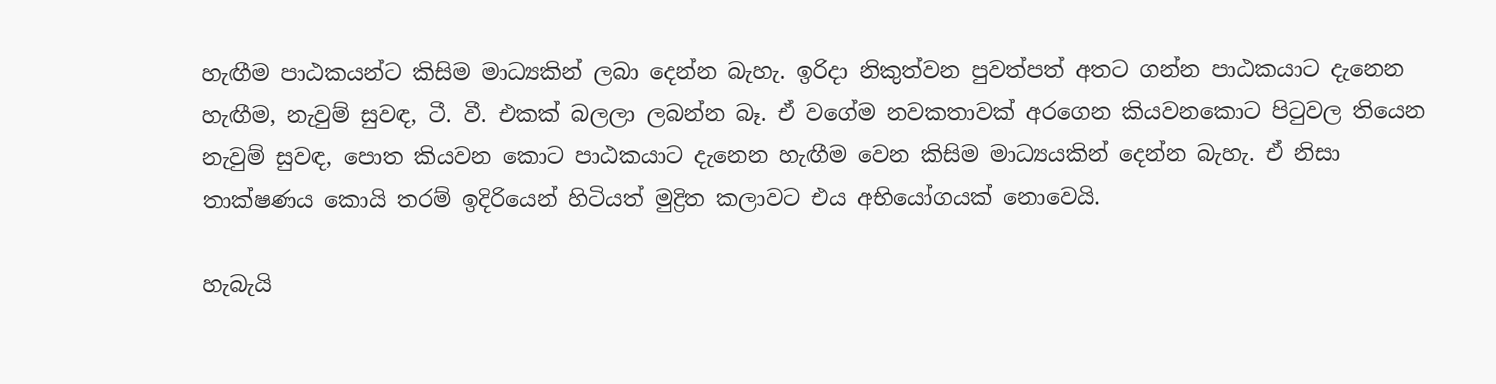හැඟීම පාඨකයන්ට කිසිම මාධ්‍යකින් ලබා දෙන්න බැහැ. ඉරිදා නිකුත්වන පුවත්පත් අතට ගන්න පාඨකයාට දැනෙන හැඟීම, නැවුම් සුවඳ, ටී. වී. එකක් බලලා ලබන්න බෑ. ඒ වගේම නවකතාවක් අරගෙන කියවනකොට පිටුවල තියෙන නැවුම් සුවඳ, පොත කියවන කොට පාඨකයාට දැනෙන හැඟීම වෙන කිසිම මාධ්‍යයකින් දෙන්න බැහැ. ඒ නිසා තාක්ෂණය කොයි තරම් ඉදිරියෙන් හිටියත් මුද්‍රිත කලාවට එය අභියෝගයක් නොවෙයි.

හැබැයි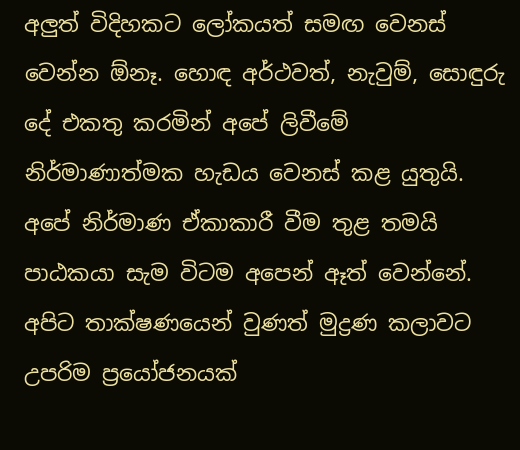අලුත් විදිහකට ලෝකයත් සමඟ වෙනස් වෙන්න ඕනෑ. හොඳ අර්ථවත්, නැවුම්, සොඳුරු දේ එකතු කරමින් අපේ ලිවීමේ නිර්මාණාත්මක හැඩය වෙනස් කළ යුතුයි. අපේ නිර්මාණ ඒකාකාරී වීම තුළ තමයි පාඨකයා සැම විටම අපෙන් ඈත් වෙන්නේ. අපිට තාක්ෂණයෙන් වුණත් මුද්‍රණ කලාවට උපරිම ප්‍රයෝජනයක්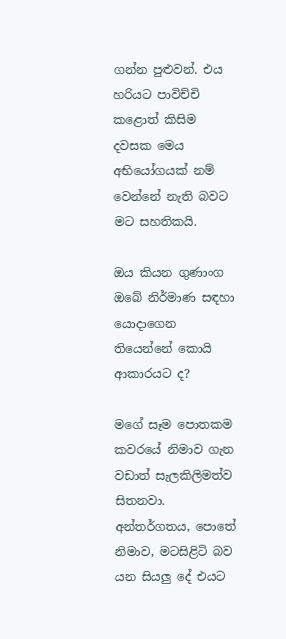ගන්න පුළුවන්. එය හරියට පාවිච්චි කළොත් කිසිම දවසක මෙය අභියෝගයක් නම් වෙන්නේ නැති බවට මට සහතිකයි.

ඔය කියන ගුණාංග ඔබේ නිර්මාණ සඳහා යොදාගෙන තියෙන්නේ කොයි ආකාරයට ද?

මගේ සෑම පොතකම කවරයේ නිමාව ගැන වඩාත් සැලකිලිමත්ව සිතනවා. අන්තර්ගතය, පොතේ නිමාව, මටසිළිටි බව යන සියලු දේ එයට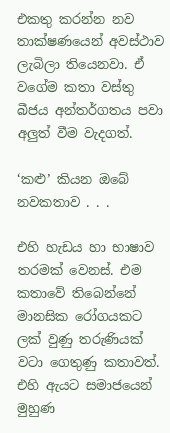එකතු කරන්න නව තාක්ෂණයෙන් අවස්ථාව ලැබිලා තියෙනවා. ඒ වගේම කතා වස්තු බීජය අන්තර්ගතය පවා අලුත් වීම වැදගත්.

‘කළු’ කියන ඔබේ නවකතාව . . .

එහි හැඩය හා භාෂාව තරමක් වෙනස්. එම කතාවේ තිබෙන්නේ මානසික රෝගයකට ලක් වුණු තරුණියක් වටා ගෙතුණු කතාවත්. එහි ඇයට සමාජයෙන් මුහුණ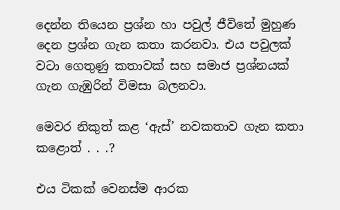දෙන්න තියෙන ප්‍රශ්න හා පවුල් ජීවිතේ මුහුණ දෙන ප්‍රශ්න ගැන කතා කරනවා. එය පවුලක් වටා ගෙතුණු කතාවක් සහ සමාජ ප්‍රශ්නයක් ගැන ගැඹුරින් විමසා බලනවා.

මෙවර නිකුත් කළ ‘ඇස්’ නවකතාව ගැන කතා කළොත් . . .?

එය ටිකක් වෙනස්ම ආරක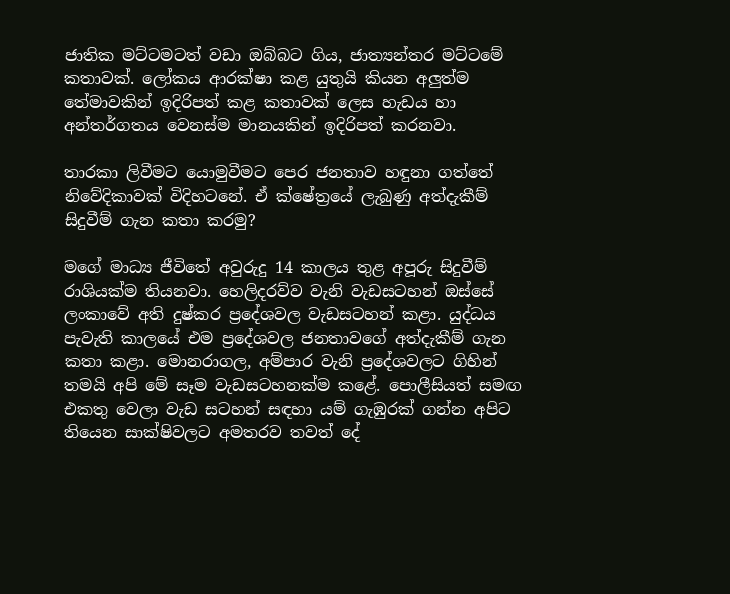ජාතික මට්ටමටත් වඩා ඔබ්බට ගිය, ජාත්‍යන්තර මට්ටමේ කතාවක්. ලෝකය ආරක්ෂා කළ යුතුයි කියන අලුත්ම තේමාවකින් ඉදිරිපත් කළ කතාවක් ලෙස හැඩය හා අන්තර්ගතය වෙනස්ම මානයකින් ඉදිරිපත් කරනවා.

තාරකා ලිවීමට යොමුවීමට පෙර ජනතාව හඳුනා ගත්තේ නිවේදිකාවක් විදිහටනේ. ඒ ක්ෂේත්‍රයේ ලැබුණු අත්දැකීම් සිදුවීම් ගැන කතා කරමු?

මගේ මාධ්‍ය ජීවිතේ අවුරුදු 14 කාලය තුළ අපූරු සිදුවීම් රාශියක්ම තියනවා. හෙලිදරව්ව වැනි වැඩසටහන් ඔස්සේ ලංකාවේ අති දුෂ්කර ප්‍රදේශවල වැඩසටහන් කළා. යුද්ධය පැවැති කාලයේ එම ප්‍රදේශවල ජනතාවගේ අත්දැකීම් ගැන කතා කළා. මොනරාගල, අම්පාර වැනි ප්‍රදේශවලට ගිහින් තමයි අපි මේ සෑම වැඩසටහනක්ම කළේ. පොලීසියත් සමඟ එකතු වෙලා වැඩ සටහන් සඳහා යම් ගැඹුරක් ගන්න අපිට තියෙන සාක්ෂිවලට අමතරව තවත් දේ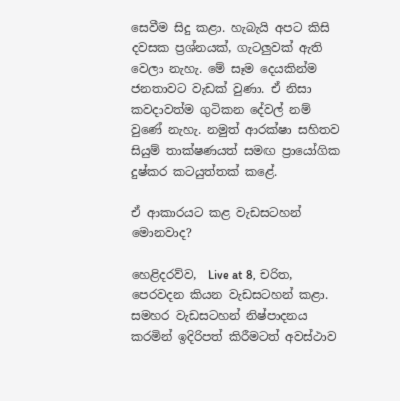සෙවීම සිදු කළා. හැබැයි අපට කිසි දවසක ප්‍රශ්නයක්, ගැටලුවක් ඇති වෙලා නැහැ. මේ සෑම දෙයකින්ම ජනතාවට වැඩක් වුණා. ඒ නිසා කවදාවත්ම ගුටිකන දේවල් නම් වුණේ නැහැ. නමුත් ආරක්ෂා සහිතව සියුම් තාක්ෂණයත් සමඟ ප්‍රායෝගික දුෂ්කර කටයුත්තක් කළේ.

ඒ ආකාරයට කළ වැඩසටහන් මොනවාද?

හෙළිදරව්ව,  Live at 8, චරිත, පෙරවදන කියන වැඩසටහන් කළා. සමහර වැඩසටහන් නිෂ්පාදනය කරමින් ඉදිරිපත් කිරීමටත් අවස්ථාව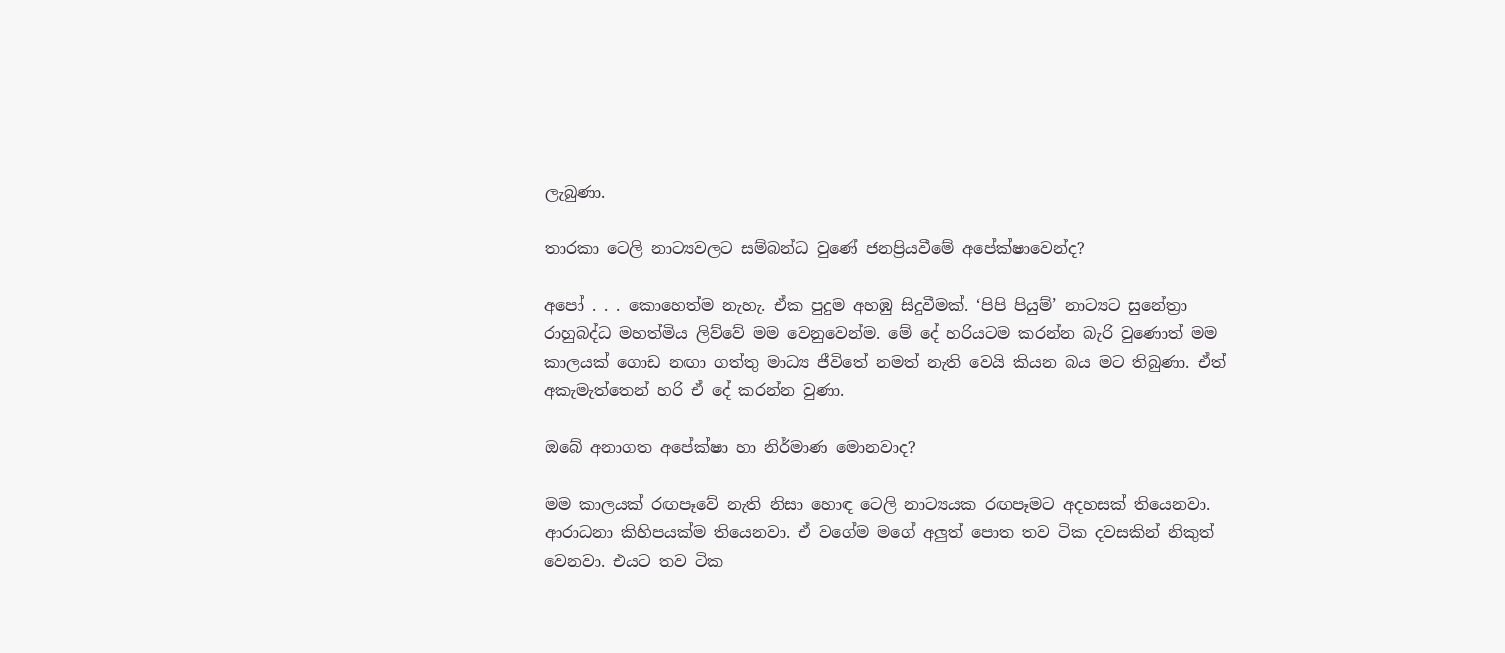ලැබුණා.

තාරකා ටෙලි නාට්‍යවලට සම්බන්ධ වුණේ ජනප්‍රියවීමේ අපේක්ෂාවෙන්ද?

අපෝ . . . කොහෙත්ම නැහැ. ඒක පුදුම අහඹු සිදුවීමක්. ‘පිපි පියුම්’ නාට්‍යට සුනේත්‍රා රාහුබද්ධ මහත්මිය ලිව්වේ මම වෙනුවෙන්ම. මේ දේ හරියටම කරන්න බැරි වුණොත් මම කාලයක් ගොඩ නඟා ගත්තු මාධ්‍ය ජීවිතේ නමත් නැති වෙයි කියන බය මට තිබුණා. ඒත් අකැමැත්තෙන් හරි ඒ දේ කරන්න වුණා.

ඔබේ අනාගත අපේක්ෂා හා නිර්මාණ මොනවාද?

මම කාලයක් රඟපෑවේ නැති නිසා හොඳ ටෙලි නාට්‍යයක රඟපෑමට අදහසක් තියෙනවා. ආරාධනා කිහිපයක්ම තියෙනවා. ඒ වගේම මගේ අලුත් පොත තව ටික දවසකින් නිකුත් වෙනවා. එයට තව ටික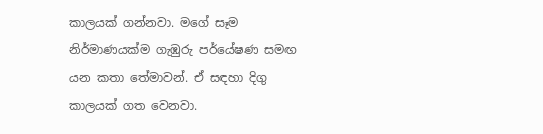කාලයක් ගන්නවා. මගේ සෑම නිර්මාණයක්ම ගැඹුරු පර්යේෂණ සමඟ යන කතා තේමාවන්. ඒ සඳහා දිගු කාලයක් ගත වෙනවා.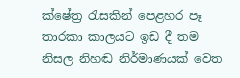ක්ෂේත්‍ර රැසකින් පෙළහර පෑ තාරකා කාලයට ඉඩ දී තම නිසල නිහඬ නිර්මාණයක් වෙත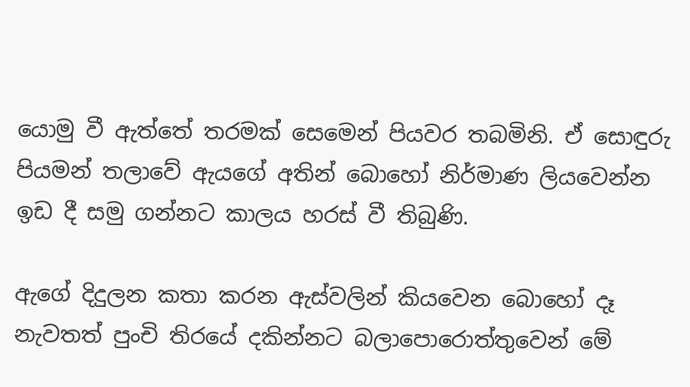යොමු වී ඇත්තේ තරමක් සෙමෙන් පියවර තබමිනි. ඒ සොඳුරු පියමන් තලාවේ ඇයගේ අතින් බොහෝ නිර්මාණ ලියවෙන්න ඉඩ දී සමු ගන්නට කාලය හරස් වී තිබුණි.

ඇගේ දිදුලන කතා කරන ඇස්වලින් කියවෙන බොහෝ දෑ නැවතත් පුංචි තිරයේ දකින්නට බලාපොරොත්තුවෙන් මේ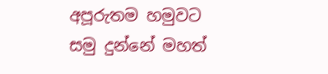අපූරුතම හමුවට සමු දුන්නේ මහත්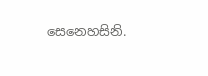සෙනෙහසිනි.